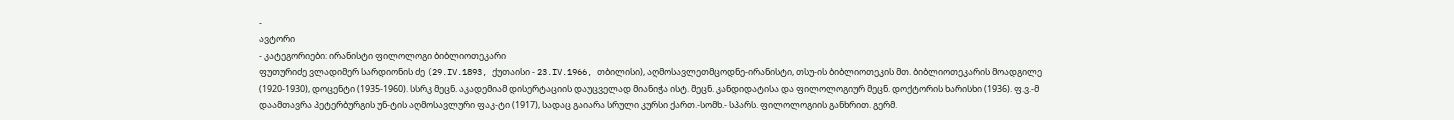-
ავტორი
- კატეგორიები: ირანისტი ფილოლოგი ბიბლიოთეკარი
ფუთურიძე ვლადიმერ სარდიონის ძე (29.IV.1893, ქუთაისი - 23.IV.1966, თბილისი), აღმოსავლეთმცოდნე-ირანისტი, თსუ-ის ბიბლიოთეკის მთ. ბიბლიოთეკარის მოადგილე (1920-1930), დოცენტი (1935-1960). სსრკ მეცნ. აკადემიამ დისერტაციის დაუცველად მიანიჭა ისტ. მეცნ. კანდიდატისა და ფილოლოგიურ მეცნ. დოქტორის ხარისხი (1936). ფ.ვ.-მ დაამთავრა პეტერბურგის უნ-ტის აღმოსავლური ფაკ-ტი (1917), სადაც გაიარა სრული კურსი ქართ.-სომხ.- სპარს. ფილოლოგიის განხრით. გერმ.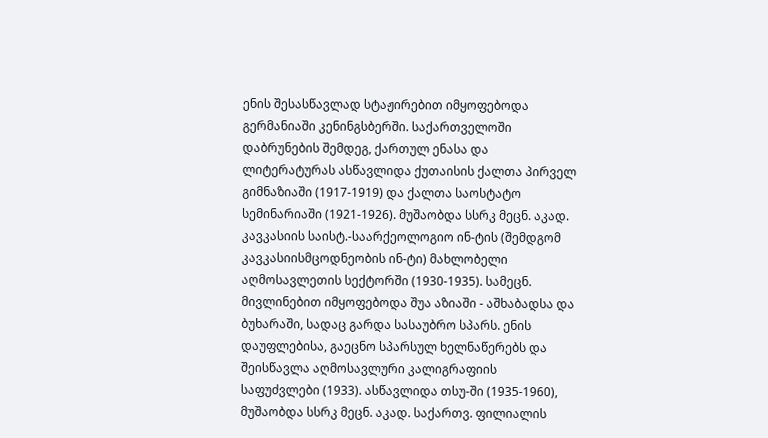ენის შესასწავლად სტაჟირებით იმყოფებოდა გერმანიაში კენინგსბერში. საქართველოში დაბრუნების შემდეგ, ქართულ ენასა და ლიტერატურას ასწავლიდა ქუთაისის ქალთა პირველ გიმნაზიაში (1917-1919) და ქალთა საოსტატო სემინარიაში (1921-1926). მუშაობდა სსრკ მეცნ. აკად. კავკასიის საისტ.-საარქეოლოგიო ინ-ტის (შემდგომ კავკასიისმცოდნეობის ინ-ტი) მახლობელი აღმოსავლეთის სექტორში (1930-1935). სამეცნ. მივლინებით იმყოფებოდა შუა აზიაში - აშხაბადსა და ბუხარაში, სადაც გარდა სასაუბრო სპარს. ენის დაუფლებისა, გაეცნო სპარსულ ხელნაწერებს და შეისწავლა აღმოსავლური კალიგრაფიის საფუძვლები (1933). ასწავლიდა თსუ-ში (1935-1960), მუშაობდა სსრკ მეცნ. აკად. საქართვ. ფილიალის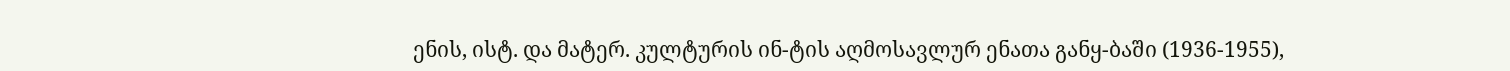ენის, ისტ. და მატერ. კულტურის ინ-ტის აღმოსავლურ ენათა განყ-ბაში (1936-1955),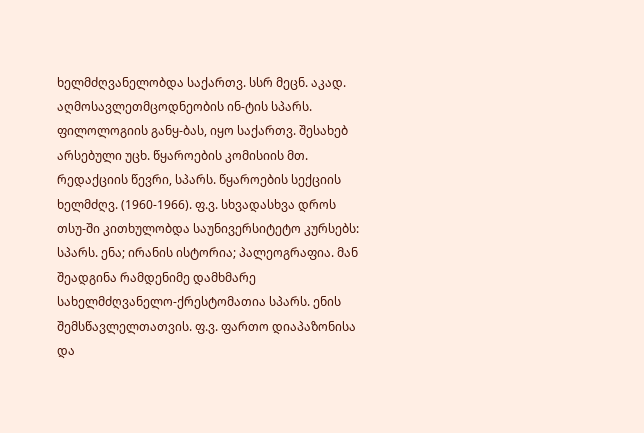ხელმძღვანელობდა საქართვ. სსრ მეცნ. აკად. აღმოსავლეთმცოდნეობის ინ-ტის სპარს. ფილოლოგიის განყ-ბას, იყო საქართვ. შესახებ არსებული უცხ. წყაროების კომისიის მთ. რედაქციის წევრი, სპარს. წყაროების სექციის ხელმძღვ. (1960-1966). ფ.ვ. სხვადასხვა დროს თსუ-ში კითხულობდა საუნივერსიტეტო კურსებს: სპარს. ენა; ირანის ისტორია; პალეოგრაფია. მან შეადგინა რამდენიმე დამხმარე სახელმძღვანელო-ქრესტომათია სპარს. ენის შემსწავლელთათვის. ფ.ვ. ფართო დიაპაზონისა და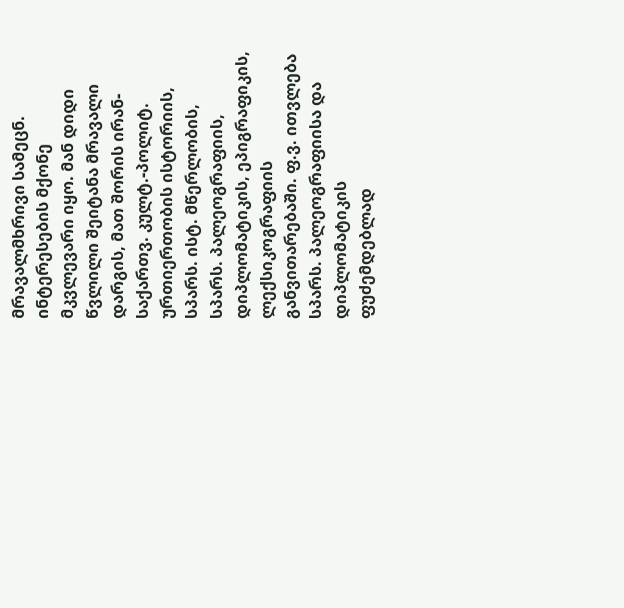მრავალმხრივი სამეცნ. ინტერესების მქონე მკვლევარი იყო. მან დიდი წვლილი შეიტანა მრავალი დარგის, მათ შორის ირან-საქართვ. კულტ.-პოლიტ. ურთიერთობის ისტორიის, სპარს. ისტ. მწერლობის, სპარს. პალეოგრაფიის, დიპლომატიკის, ეპიგრაფიკის, ლექსიკოგრაფიის განვითარებაში. ფ.ვ. ითვლება სპარს. პალეოგრაფიისა და დიპლომატიკის ფუძემდებლად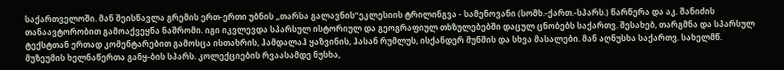საქართველოში. მან შეისწავლა გრემის ერთ-ერთი უბნის „თარსა გალავნის“ეკლესიის ტრილინგვა - სამენოვანი (სომხ.-ქართ.-სპარს.) წარწერა და აკ. შანიძის თანაავტორობით გამოაქვეყნა ნაშრომი. იგი იკვლევდა სპარსულ ისტორიულ და გეოგრაფიულ თხზულებებში დაცულ ცნობებს საქართვ. შესახებ, თარგმნა და სპარსულ ტექსტთან ერთად კომენტარებით გამოსცა ისთახრის, ჰამდალაჰ ყაზვინის, ჰასან რუმლუს, ისქანდერ მუნშის და სხვა მასალები. მან აღნუსხა საქართვ. სახელმწ. მუზეუმის ხელნაწერთა განყ-ბის სპარს. კოლექციების რვაასამდე ნუსხა,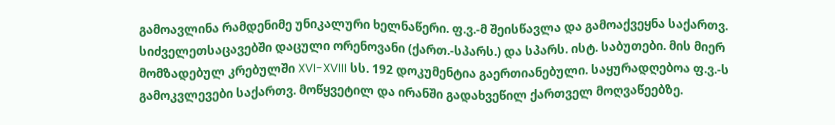გამოავლინა რამდენიმე უნიკალური ხელნაწერი. ფ.ვ.-მ შეისწავლა და გამოაქვეყნა საქართვ. სიძველეთსაცავებში დაცული ორენოვანი (ქართ.-სპარს.) და სპარს. ისტ. საბუთები. მის მიერ მომზადებულ კრებულში XVI-XVIII სს. 192 დოკუმენტია გაერთიანებული. საყურადღებოა ფ.ვ.-ს გამოკვლევები საქართვ. მოწყვეტილ და ირანში გადახვეწილ ქართველ მოღვაწეებზე.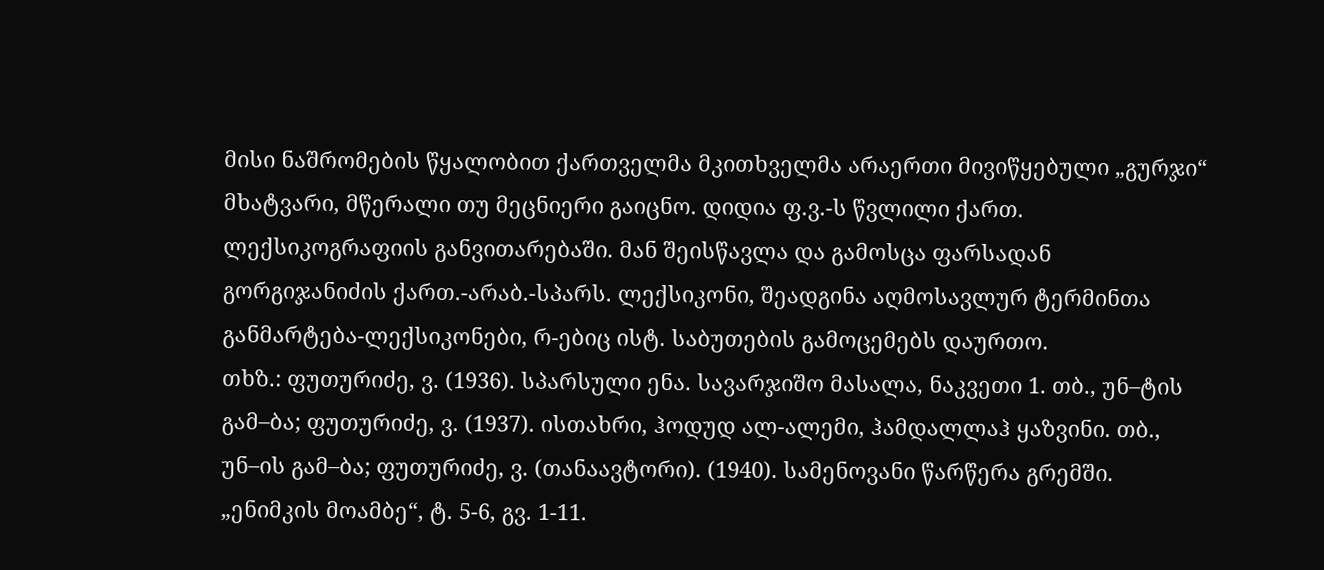მისი ნაშრომების წყალობით ქართველმა მკითხველმა არაერთი მივიწყებული „გურჯი“ მხატვარი, მწერალი თუ მეცნიერი გაიცნო. დიდია ფ.ვ.-ს წვლილი ქართ. ლექსიკოგრაფიის განვითარებაში. მან შეისწავლა და გამოსცა ფარსადან გორგიჯანიძის ქართ.-არაბ.-სპარს. ლექსიკონი, შეადგინა აღმოსავლურ ტერმინთა განმარტება-ლექსიკონები, რ-ებიც ისტ. საბუთების გამოცემებს დაურთო.
თხზ.: ფუთურიძე, ვ. (1936). სპარსული ენა. სავარჯიშო მასალა, ნაკვეთი 1. თბ., უნ–ტის გამ–ბა; ფუთურიძე, ვ. (1937). ისთახრი, ჰოდუდ ალ-ალემი, ჰამდალლაჰ ყაზვინი. თბ., უნ–ის გამ–ბა; ფუთურიძე, ვ. (თანაავტორი). (1940). სამენოვანი წარწერა გრემში. „ენიმკის მოამბე“, ტ. 5-6, გვ. 1-11.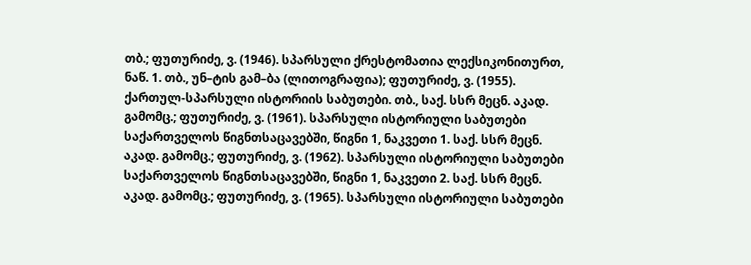თბ.; ფუთურიძე, ვ. (1946). სპარსული ქრესტომათია ლექსიკონითურთ, ნაწ. 1. თბ., უნ–ტის გამ–ბა (ლითოგრაფია); ფუთურიძე, ვ. (1955). ქართულ-სპარსული ისტორიის საბუთები. თბ., საქ. სსრ მეცნ. აკად. გამომც.; ფუთურიძე, ვ. (1961). სპარსული ისტორიული საბუთები საქართველოს წიგნთსაცავებში, წიგნი 1, ნაკვეთი 1. საქ. სსრ მეცნ. აკად. გამომც.; ფუთურიძე, ვ. (1962). სპარსული ისტორიული საბუთები საქართველოს წიგნთსაცავებში, წიგნი 1, ნაკვეთი 2. საქ. სსრ მეცნ. აკად. გამომც.; ფუთურიძე, ვ. (1965). სპარსული ისტორიული საბუთები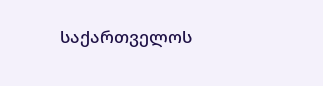საქართველოს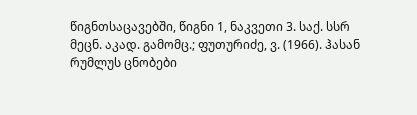წიგნთსაცავებში, წიგნი 1, ნაკვეთი 3. საქ. სსრ მეცნ. აკად. გამომც.; ფუთურიძე, ვ. (1966). ჰასან რუმლუს ცნობები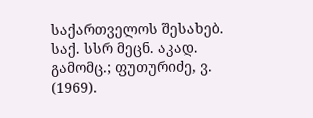საქართველოს შესახებ. საქ. სსრ მეცნ. აკად. გამომც.; ფუთურიძე, ვ. (1969).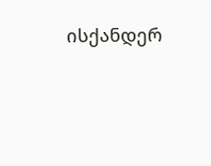ისქანდერ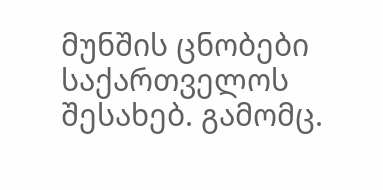მუნშის ცნობები საქართველოს შესახებ. გამომც.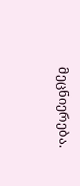მეცნიერება.